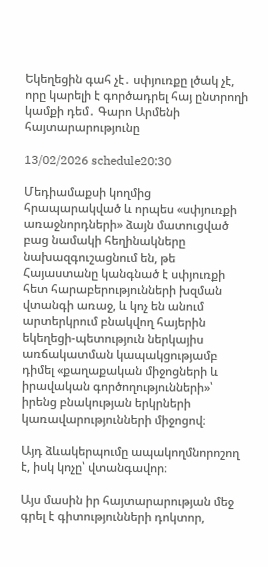Եկեղեցին գահ չէ․ սփյուռքը լծակ չէ, որը կարելի է գործադրել հայ ընտրողի կամքի դեմ․ Գարո Արմենի հայտարարությունը

13/02/2026 schedule20:30

Մեդիամաքսի կողմից հրապարակված և որպես «սփյուռքի առաջնորդների» ձայն մատուցված բաց նամակի հեղինակները նախազգուշացնում են, թե Հայաստանը կանգնած է սփյուռքի հետ հարաբերությունների խզման վտանգի առաջ, և կոչ են անում արտերկրում բնակվող հայերին եկեղեցի-պետություն ներկայիս առճակատման կապակցությամբ դիմել «քաղաքական միջոցների և իրավական գործողությունների»՝ իրենց բնակության երկրների կառավարությունների միջոցով։

Այդ ձևակերպումը ապակողմնորոշող է, իսկ կոչը՝ վտանգավոր։

Այս մասին իր հայտարարության մեջ գրել է գիտությունների դոկտոր,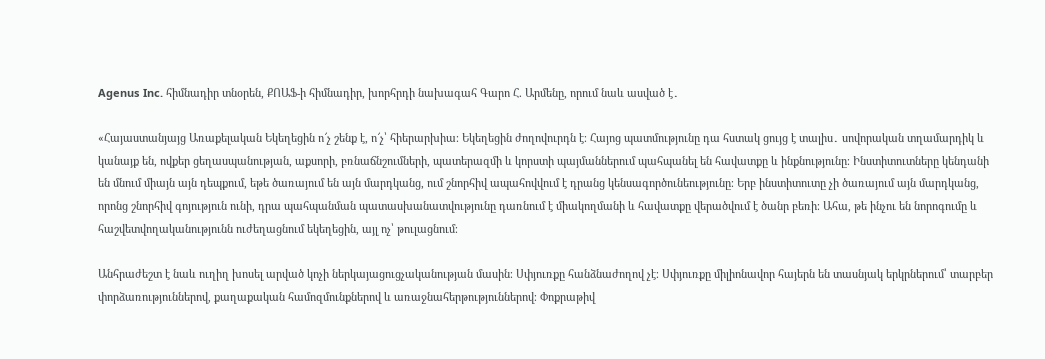Agenus Inc. հիմնադիր տնօրեն, ՔՈԱՖ-ի հիմնադիր, խորհրդի նախագահ Գարո Հ. Արմենը, որում նաև ասված է․

«Հայաստանյայց Առաքելական Եկեղեցին ո՜չ շենք է, ո՜չ՝ հիերարխիա։ Եկեղեցին ժողովուրդն է։ Հայոց պատմությունը դա հստակ ցույց է տալիս․ սովորական տղամարդիկ և կանայք են, ովքեր ցեղասպանության, աքսորի, բռնաճնշումների, պատերազմի և կորստի պայմաններում պահպանել են հավատքը և ինքնությունը։ Ինստիտուտները կենդանի են մնում միայն այն դեպքում, եթե ծառայում են այն մարդկանց, ում շնորհիվ ապահովվում է դրանց կենսագործունեությունը։ Երբ ինստիտուտը չի ծառայում այն մարդկանց, որոնց շնորհիվ գոյություն ունի, դրա պահպանման պատասխանատվությունը դառնում է միակողմանի և հավատքը վերածվում է ծանր բեռի։ Ահա, թե ինչու են նորոգումը և հաշվետվողականությունն ուժեղացնում եկեղեցին, այլ ոչ՝ թուլացնում։

Անհրաժեշտ է նաև ուղիղ խոսել արված կոչի ներկայացուցչականության մասին։ Սփյուռքը հանձնաժողով չէ։ Սփյուռքը միլիոնավոր հայերն են տասնյակ երկրներում՝ տարբեր փորձառություններով, քաղաքական համոզմունքներով և առաջնահերթություններով։ Փոքրաթիվ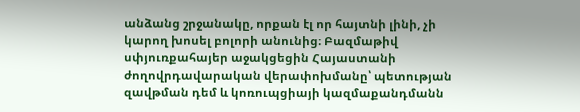անձանց շրջանակը, որքան էլ որ հայտնի լինի, չի կարող խոսել բոլորի անունից։ Բազմաթիվ սփյուռքահայեր աջակցեցին Հայաստանի ժողովրդավարական վերափոխմանը՝ պետության զավթման դեմ և կոռուպցիայի կազմաքանդմանն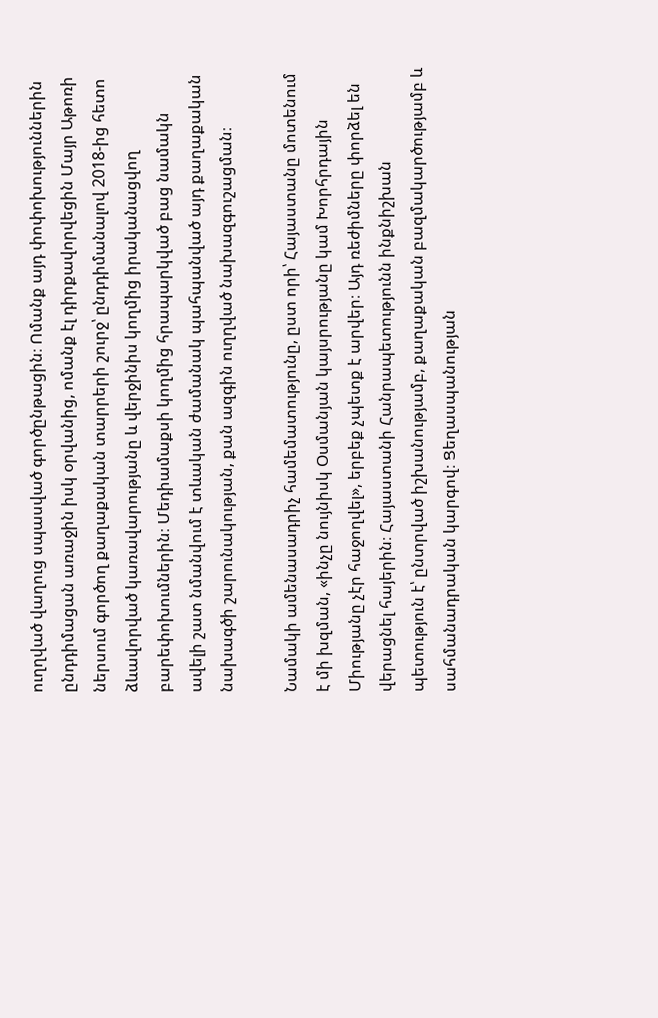ուղղված վաղուց սպասված գործընթացին։ Ոմանք այդ փոփոխություններին ընդդիմացան առաջին իսկ օրվանից, ոմանք էլ դիրքավորվեցին Մայր Աթոռի ներսում գործող քաղաքական տարրերի շուրջ՝ ընդդիմանալով 2018-ից հետո ձևավորված կառավարությանը և վերջինիս կողմից իրականացվող բարեփոխումներին։ Մեդիամաքսի կողմից հրապարկված բաց նամակն ավելի շատ նմանվում է տևական ժամանակ պահպանված այդ քաղաքական նախագծի շարունակության, քան ազգին ուղղված նախազգուշացման։

Նամակի ամենասադրիչ համեմատությունը, ըստ որի՝ Հայաստանը մոտենում է մի խզման, «ինչը նույնիսկ Օսմանյան կայսրությանը կամ Խորհրդային Միությանը չէր հաջողվել», երբեք չպետք է արվեր։ Այդ ռեժիմները փորձել են վերացնել հայերին։ Հայաստանի Հանրապետությունն ինքնիշխան պետություն է՝ ընտրված իշխանությամբ, քաղաքական բազմակարծությամբ և սահմանադրական կարգով։ Ցեղասպանության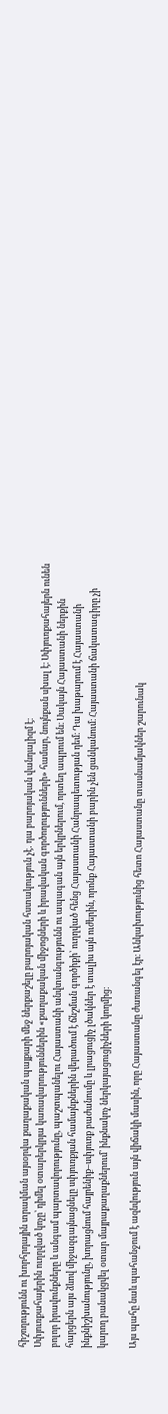հիշողությունն ու խորհրդային տրավման այսօրվա քաղաքական պայքարի մեջ ներքաշելը բարոյական հստակություն չէ․ դա բարոյական վանդալիզմ է։
Սփյուռքահայերին ուղղված կոչը՝ դիմել օտարերկրյա կառավարություններին «քաղաքական միջոցների և իրավական գործողությունների» համար, նույնքան սխալ է։ Սփյուռքահայերն ունեն բոլոր իրավունքները և անգամ պարտավորությունը, պաշտպանելու Հայաստանի անվտանգությունն ու ապագան այն երկրներում, որտեղ ապրում են։ Սակայն Հայաստանի ներքին հարցերն այս ձևով միջազգայնացնելը սփյուռքյան համայնքներին վերածում է ճնշման գործիքի՝ ուղղված հենց Հայաստանի Հանրապետության դեմ։ Դա խաթարում է Հայաստանի ինքնիշխանությունը, խորացնում հայրենիք–սփյուռք բաժանումը և լրացուցիչ լծակներ է տալիս այն ուժերին, որոնք Հայաստանի բարին չեն ցանկանում։ Հայաստանի ճակատագիրը չի կարող բանակցվել օտար մայրաքաղաքներում՝ ինքնակոչ ներկայացուցիչների կողմից։

Այս պահը նաև պահանջում է ազնվություն այն վիճակի մասին, որը Հայաստանը ժառանգել էր։ Անկախությունից հետո Հայաստանը տասնամյակներ շարունակ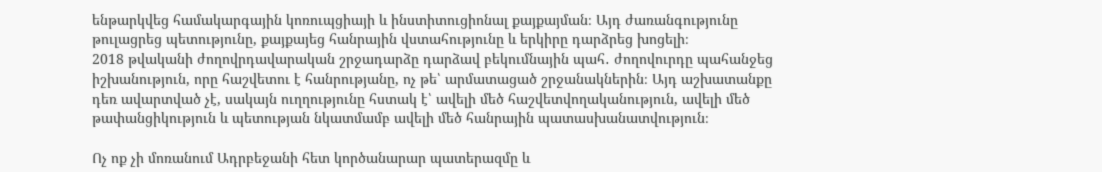ենթարկվեց համակարգային կոռուպցիայի և ինստիտուցիոնալ քայքայման։ Այդ ժառանգությունը թուլացրեց պետությունը, քայքայեց հանրային վստահությունը և երկիրը դարձրեց խոցելի։
2018 թվականի ժողովրդավարական շրջադարձը դարձավ բեկումնային պահ․ ժողովուրդը պահանջեց իշխանություն, որը հաշվետու է հանրությանը, ոչ թե՝ արմատացած շրջանակներին։ Այդ աշխատանքը դեռ ավարտված չէ, սակայն ուղղությունը հստակ է՝ ավելի մեծ հաշվետվողականություն, ավելի մեծ թափանցիկություն և պետության նկատմամբ ավելի մեծ հանրային պատասխանատվություն։

Ոչ ոք չի մոռանում Ադրբեջանի հետ կործանարար պատերազմը և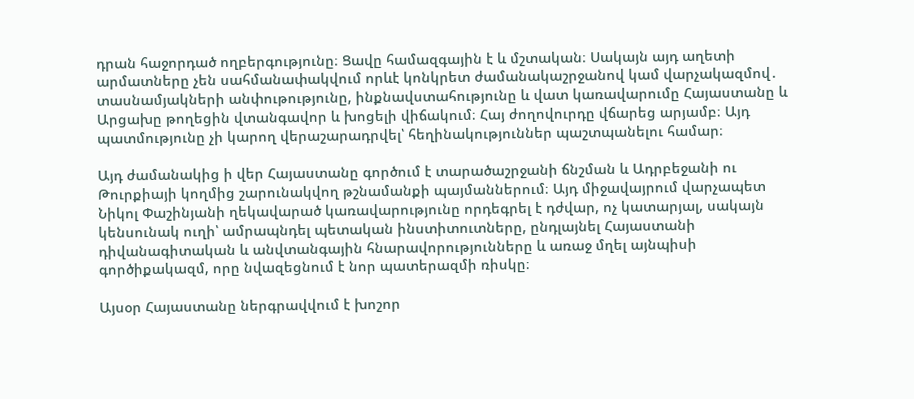դրան հաջորդած ողբերգությունը։ Ցավը համազգային է և մշտական։ Սակայն այդ աղետի արմատները չեն սահմանափակվում որևէ կոնկրետ ժամանակաշրջանով կամ վարչակազմով․ տասնամյակների անփութությունը, ինքնավստահությունը և վատ կառավարումը Հայաստանը և Արցախը թողեցին վտանգավոր և խոցելի վիճակում։ Հայ ժողովուրդը վճարեց արյամբ։ Այդ պատմությունը չի կարող վերաշարադրվել՝ հեղինակություններ պաշտպանելու համար։

Այդ ժամանակից ի վեր Հայաստանը գործում է տարածաշրջանի ճնշման և Ադրբեջանի ու Թուրքիայի կողմից շարունակվող թշնամանքի պայմաններում։ Այդ միջավայրում վարչապետ Նիկոլ Փաշինյանի ղեկավարած կառավարությունը որդեգրել է դժվար, ոչ կատարյալ, սակայն կենսունակ ուղի՝ ամրապնդել պետական ինստիտուտները, ընդլայնել Հայաստանի դիվանագիտական և անվտանգային հնարավորությունները և առաջ մղել այնպիսի գործիքակազմ, որը նվազեցնում է նոր պատերազմի ռիսկը։

Այսօր Հայաստանը ներգրավվում է խոշոր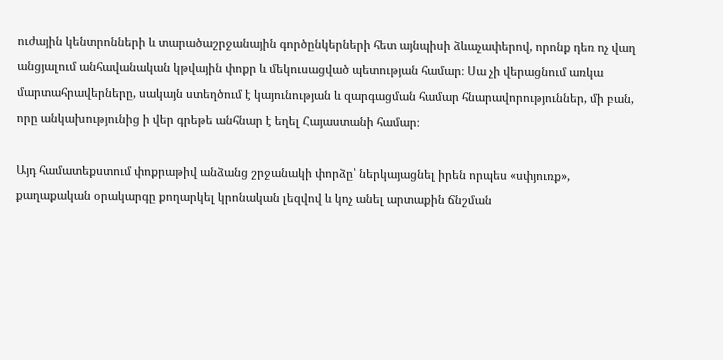ուժային կենտրոնների և տարածաշրջանային գործընկերների հետ այնպիսի ձևաչափերով, որոնք դեռ ոչ վաղ անցյալում անհավանական կթվային փոքր և մեկուսացված պետության համար։ Սա չի վերացնում առկա մարտահրավերները, սակայն ստեղծում է կայունության և զարգացման համար հնարավորություններ, մի բան, որը անկախությունից ի վեր գրեթե անհնար է եղել Հայաստանի համար։

Այդ համատեքստում փոքրաթիվ անձանց շրջանակի փորձը՝ ներկայացնել իրեն որպես «սփյուռք», քաղաքական օրակարգը քողարկել կրոնական լեզվով և կոչ անել արտաքին ճնշման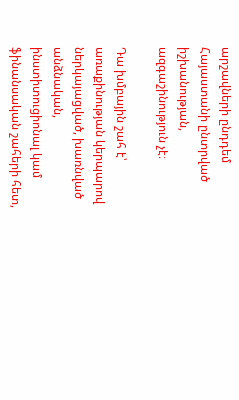արշավների ընդդեմ Հայաստանի ընտրված իշխանության, ազգաշինություն չէ։

Դա խմբային շահ է՝ առաքինության կերպարով ներկայացված, խառնված անձնական, ինստիտուցիոնալ կամ ֆինանսական շահերի հետ,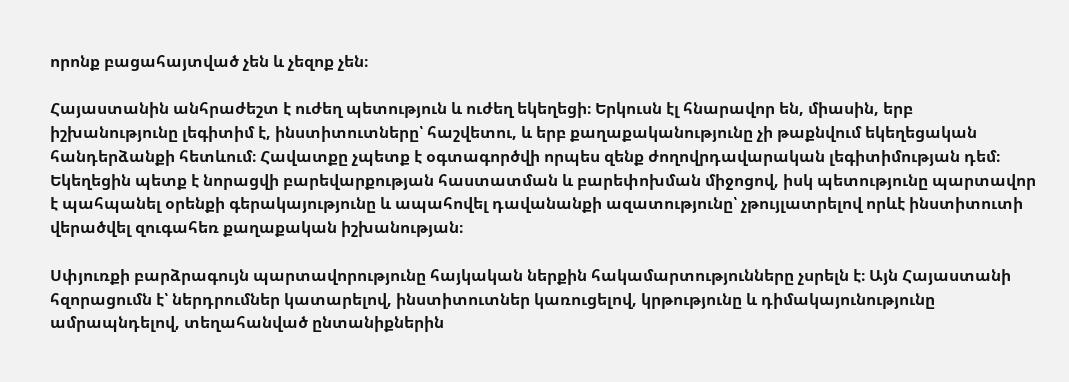որոնք բացահայտված չեն և չեզոք չեն։

Հայաստանին անհրաժեշտ է ուժեղ պետություն և ուժեղ եկեղեցի։ Երկուսն էլ հնարավոր են, միասին, երբ իշխանությունը լեգիտիմ է, ինստիտուտները՝ հաշվետու, և երբ քաղաքականությունը չի թաքնվում եկեղեցական հանդերձանքի հետևում։ Հավատքը չպետք է օգտագործվի որպես զենք ժողովրդավարական լեգիտիմության դեմ։ Եկեղեցին պետք է նորացվի բարեվարքության հաստատման և բարեփոխման միջոցով, իսկ պետությունը պարտավոր է պահպանել օրենքի գերակայությունը և ապահովել դավանանքի ազատությունը՝ չթույլատրելով որևէ ինստիտուտի վերածվել զուգահեռ քաղաքական իշխանության։

Սփյուռքի բարձրագույն պարտավորությունը հայկական ներքին հակամարտությունները չսրելն է։ Այն Հայաստանի հզորացումն է՝ ներդրումներ կատարելով, ինստիտուտներ կառուցելով, կրթությունը և դիմակայունությունը ամրապնդելով, տեղահանված ընտանիքներին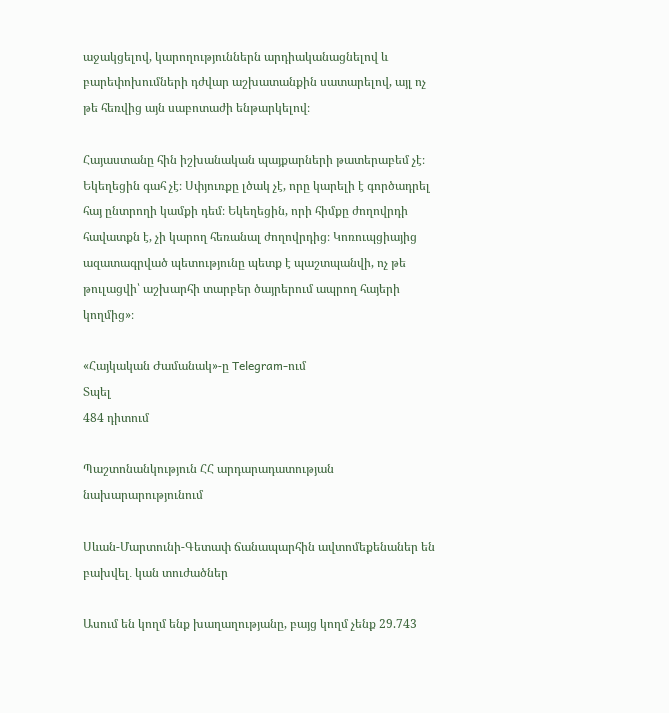աջակցելով, կարողություններն արդիականացնելով և բարեփոխումների դժվար աշխատանքին սատարելով, այլ ոչ թե հեռվից այն սաբոտաժի ենթարկելով։

Հայաստանը հին իշխանական պայքարների թատերաբեմ չէ։ Եկեղեցին գահ չէ։ Սփյուռքը լծակ չէ, որը կարելի է գործադրել հայ ընտրողի կամքի դեմ։ Եկեղեցին, որի հիմքը ժողովրդի հավատքն է, չի կարող հեռանալ ժողովրդից։ Կոռուպցիայից ազատագրված պետությունը պետք է պաշտպանվի, ոչ թե թուլացվի՝ աշխարհի տարբեր ծայրերում ապրող հայերի կողմից»։

«Հայկական Ժամանակ»-ը Telegram-ում
Տպել
484 դիտում

Պաշտոնանկություն ՀՀ արդարադատության նախարարությունում

Սևան-Մարտունի-Գետափ ճանապարհին ավտոմեքենաներ են բախվել․ կան տուժածներ

Ասում են կողմ ենք խաղաղությանը, բայց կողմ չենք 29.743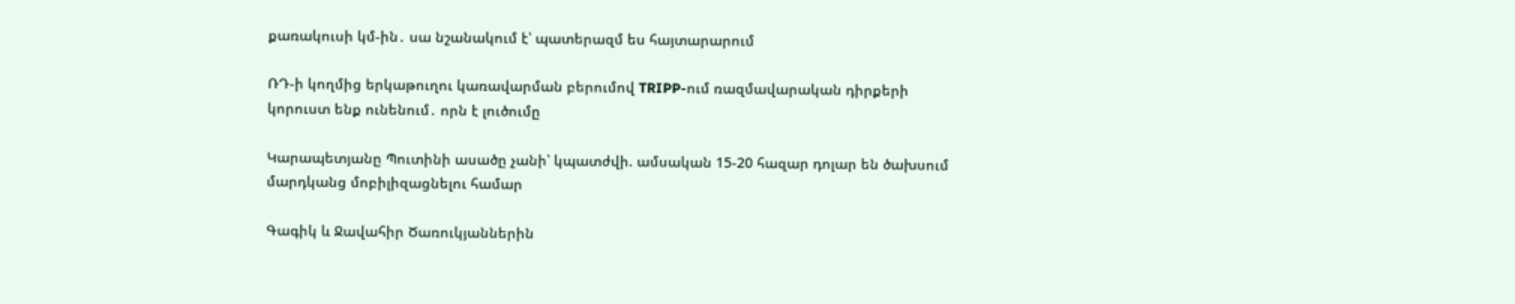քառակուսի կմ-ին․ սա նշանակում է՝ պատերազմ ես հայտարարում

ՌԴ-ի կողմից երկաթուղու կառավարման բերումով TRIPP-ում ռազմավարական դիրքերի կորուստ ենք ունենում․ որն է լուծումը

Կարապետյանը Պուտինի ասածը չանի՝ կպատժվի. ամսական 15-20 հազար դոլար են ծախսում մարդկանց մոբիլիզացնելու համար

Գագիկ և Ջավահիր Ծառուկյաններին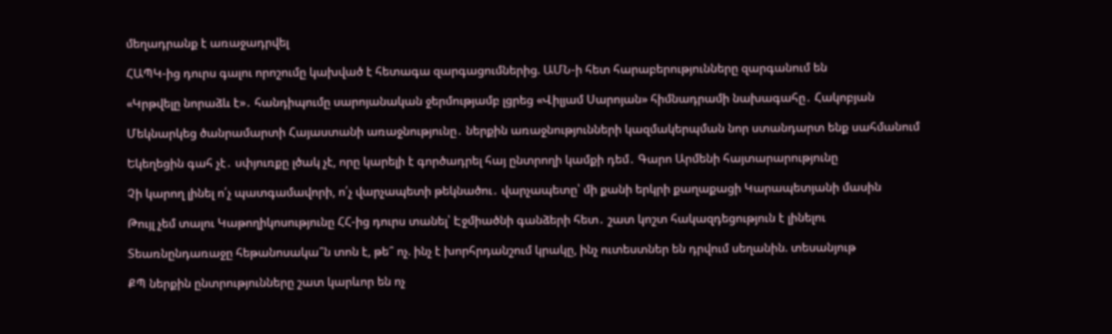մեղադրանք է առաջադրվել

ՀԱՊԿ-ից դուրս գալու որոշումը կախված է հետագա զարգացումներից. ԱՄՆ-ի հետ հարաբերությունները զարգանում են

«Կրթվելը նորաձև է»․ հանդիպումը սարոյանական ջերմությամբ լցրեց «Վիլյամ Սարոյան» հիմնադրամի նախագահը․ Հակոբյան

Մեկնարկեց ծանրամարտի Հայաստանի առաջնությունը․ ներքին առաջնությունների կազմակերպման նոր ստանդարտ ենք սահմանում

Եկեղեցին գահ չէ․ սփյուռքը լծակ չէ, որը կարելի է գործադրել հայ ընտրողի կամքի դեմ․ Գարո Արմենի հայտարարությունը

Չի կարող լինել ո՛չ պատգամավորի, ո՛չ վարչապետի թեկնածու․ վարչապետը՝ մի քանի երկրի քաղաքացի Կարապետյանի մասին

Թույլ չեմ տալու Կաթողիկոսությունը ՀՀ-ից դուրս տանել՝ Էջմիածնի գանձերի հետ․ շատ կոշտ հակազդեցություն է լինելու

Տեառնընդառաջը հեթանոսակա՞ն տոն է, թե՞ ոչ. ինչ է խորհրդանշում կրակը, ինչ ուտեստներ են դրվում սեղանին. տեսանյութ

ՔՊ ներքին ընտրությունները շատ կարևոր են ոչ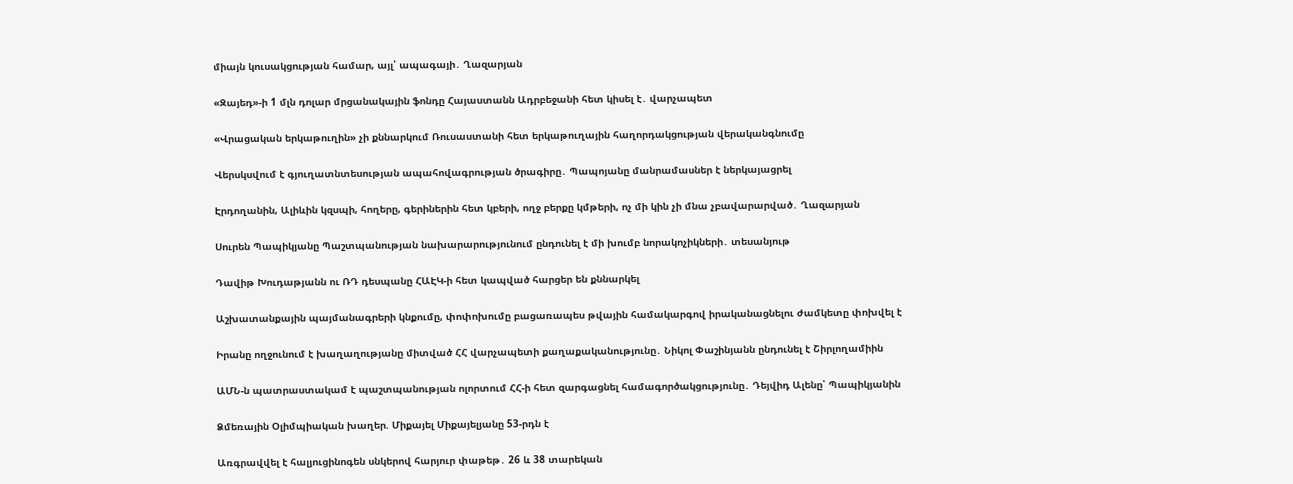միայն կուսակցության համար, այլ՝ ապագայի․ Ղազարյան

«Զայեդ»-ի 1 մլն դոլար մրցանակային ֆոնդը Հայաստանն Ադրբեջանի հետ կիսել է․ վարչապետ

«Վրացական երկաթուղին» չի քննարկում Ռուսաստանի հետ երկաթուղային հաղորդակցության վերականգնումը

Վերսկսվում է գյուղատնտեսության ապահովագրության ծրագիրը․ Պապոյանը մանրամասներ է ներկայացրել

Էրդողանին, Ալիևին կզսպի, հողերը, գերիներին հետ կբերի, ողջ բերքը կմթերի, ոչ մի կին չի մնա չբավարարված․ Ղազարյան

Սուրեն Պապիկյանը Պաշտպանության նախարարությունում ընդունել է մի խումբ նորակոչիկների․ տեսանյութ

Դավիթ Խուդաթյանն ու ՌԴ դեսպանը ՀԱԷԿ-ի հետ կապված հարցեր են քննարկել

Աշխատանքային պայմանագրերի կնքումը, փոփոխումը բացառապես թվային համակարգով իրականացնելու ժամկետը փոխվել է

Իրանը ողջունում է խաղաղությանը միտված ՀՀ վարչապետի քաղաքականությունը․ Նիկոլ Փաշինյանն ընդունել է Շիրլողամիին

ԱՄՆ-ն պատրաստակամ է պաշտպանության ոլորտում ՀՀ-ի հետ զարգացնել համագործակցությունը․ Դեյվիդ Ալենը՝ Պապիկյանին

Ձմեռային Օլիմպիական խաղեր. Միքայել Միքայելյանը 53-րդն է

Առգրավվել է հալյուցինոգեն սնկերով հարյուր փաթեթ․ 26 և 38 տարեկան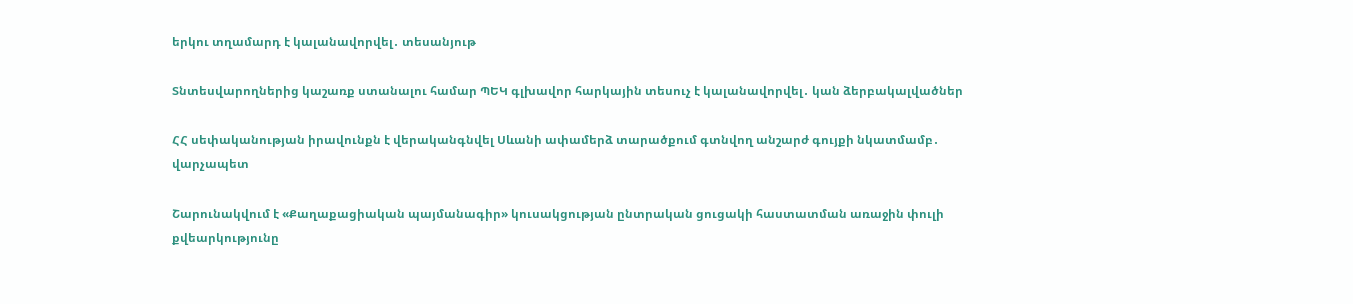երկու տղամարդ է կալանավորվել․ տեսանյութ

Տնտեսվարողներից կաշառք ստանալու համար ՊԵԿ գլխավոր հարկային տեսուչ է կալանավորվել․ կան ձերբակալվածներ

ՀՀ սեփականության իրավունքն է վերականգնվել Սևանի ափամերձ տարածքում գտնվող անշարժ գույքի նկատմամբ․ վարչապետ

Շարունակվում է «Քաղաքացիական պայմանագիր» կուսակցության ընտրական ցուցակի հաստատման առաջին փուլի քվեարկությունը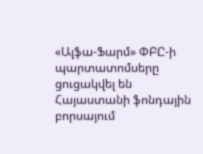«Ալֆա-Ֆարմ» ՓԲԸ-ի պարտատոմսերը ցուցակվել են Հայաստանի ֆոնդային բորսայում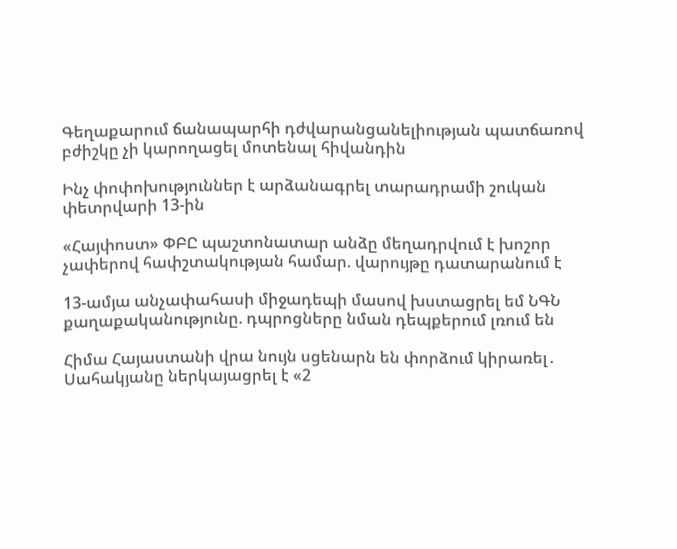Գեղաքարում ճանապարհի դժվարանցանելիության պատճառով բժիշկը չի կարողացել մոտենալ հիվանդին

Ինչ փոփոխություններ է արձանագրել տարադրամի շուկան փետրվարի 13-ին

«Հայփոստ» ՓԲԸ պաշտոնատար անձը մեղադրվում է խոշոր չափերով հափշտակության համար. վարույթը դատարանում է

13-ամյա անչափահասի միջադեպի մասով խստացրել եմ ՆԳՆ քաղաքականությունը. դպրոցները նման դեպքերում լռում են

Հիմա Հայաստանի վրա նույն սցենարն են փորձում կիրառել․ Սահակյանը ներկայացրել է «2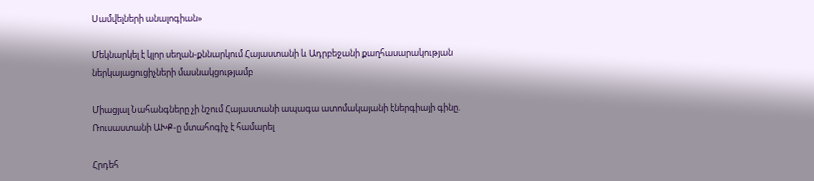Սամվելների անալոգիան»

Մեկնարկել է կլոր սեղան-քննարկում Հայաստանի և Ադրբեջանի քաղհասարակության ներկայացուցիչների մասնակցությամբ

Միացյալ Նահանգները չի նշում Հայաստանի ապագա ատոմակայանի էներգիայի գինը. Ռուսաստանի ԱԽՔ-ը մտահոգիչ է համարել

Հրդեհ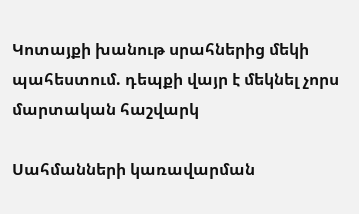Կոտայքի խանութ սրահներից մեկի պահեստում. դեպքի վայր է մեկնել չորս մարտական հաշվարկ

Սահմանների կառավարման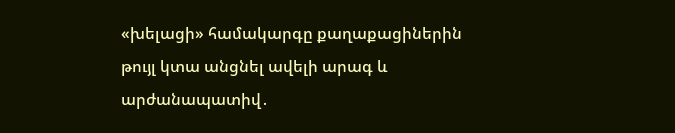«խելացի» համակարգը քաղաքացիներին թույլ կտա անցնել ավելի արագ և արժանապատիվ․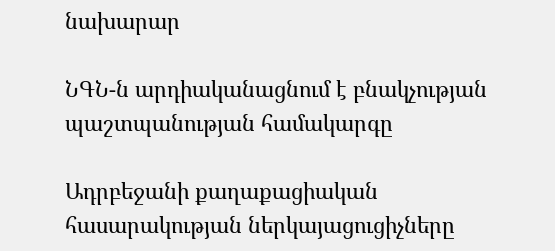նախարար

ՆԳՆ-ն արդիականացնում է բնակչության պաշտպանության համակարգը

Ադրբեջանի քաղաքացիական հասարակության ներկայացուցիչները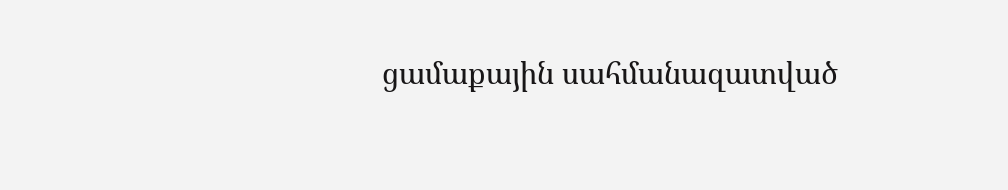ցամաքային սահմանազատված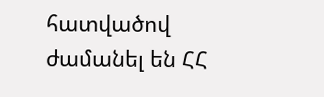հատվածով ժամանել են ՀՀ